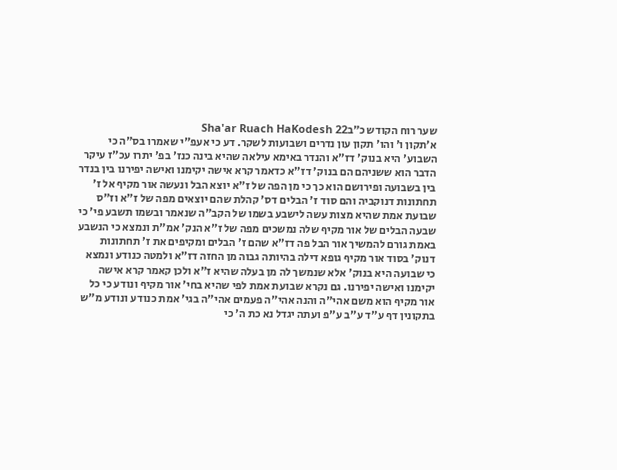שער רוח הקודש כ״בSha'ar Ruach HaKodesh 22
א׳תקון ו' והו' תקון עון נדרים ושבועות לשקר. דע כי אעפ"י שאמרו בס"ה כי השבוע' היא בנוק' דז"א והנדר באימא עילאה שהיא בינה כנז' בפ' יתרו עכ"ז עיקר הדבר הוא ששניהם הם בנוק' דז"א כדאמר קרא אישה יקימנו ואישה יפירנו בין בנדר בין בשבועה ופירושם הוא כך כי מן הפה של ז"א יוצא הבל ונעשה אור מקיף אל ז' תחתונות דנוקביה והם סוד ז' הבלים דס' קהלת שהם יוצאים מפה של ז"א וז"ס שבועת אמת שהיא מצות עשה לישבע בשמו של הקב"ה שנאמר ובשמו תשבע פי' כי שבעה הבלים של אור מקיף שלה נמשכים מפה של ז"א הנק' אמ"ת ונמצא כי הנשבע באמת גורם להמשיך אור הבל פה דז"א שהם ז' הבלים ומקיפים את ז' תחתונות דנוק' בסוד אור מקיף גופא דילה בהיותה גבוה מן החזה דז"א ולמטה כנודע ונמצא כי שבועה היא בנוק' אלא שנמשך לה מן בעלה שהיא ז"א ולכן קאמר קרא אישה יקימנו ואישה יפירנו. גם נקרא שבועת אמת לפי שהיא בחי' אור מקיף ונודע כי כל אור מקיף הוא משם אהי"ה והנה אהי"ה פעמים אהי"ה בגי' אמת כנודע ונודע מ"ש בתקונין דף ע"ד ע"ב ע"פ ועתה יגדל נא כת ה' כי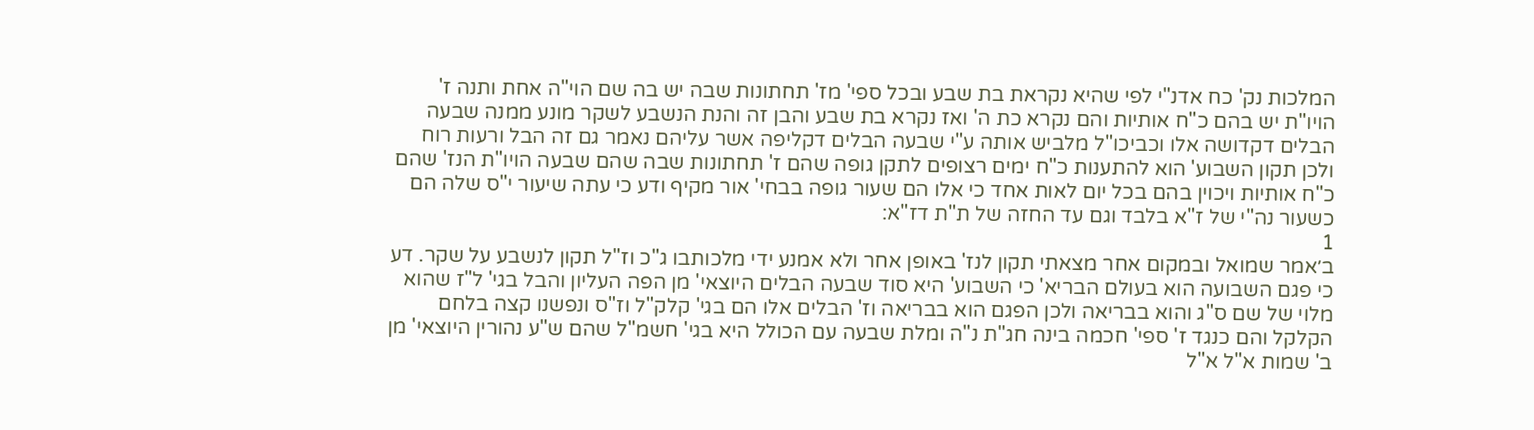המלכות נק' כח אדנ"י לפי שהיא נקראת בת שבע ובכל ספי' מז' תחתונות שבה יש בה שם הוי"ה אחת ותנה ז' הויו"ת יש בהם כ"ח אותיות והם נקרא כת ה' ואז נקרא בת שבע והבן זה והנת הנשבע לשקר מונע ממנה שבעה הבלים דקדושה אלו וכביכו"ל מלביש אותה ע"י שבעה הבלים דקליפה אשר עליהם נאמר גם זה הבל ורעות רוח ולכן תקון השבוע' הוא להתענות כ"ח ימים רצופים לתקן גופה שהם ז' תחתונות שבה שהם שבעה הויו"ת הנז' שהם כ"ח אותיות ויכוין בהם בכל יום לאות אחד כי אלו הם שעור גופה בבחי' אור מקיף ודע כי עתה שיעור י"ס שלה הם כשעור נה"י של ז"א בלבד וגם עד החזה של ת"ת דז"א:
1
ב׳אמר שמואל ובמקום אחר מצאתי תקון לנז' באופן אחר ולא אמנע ידי מלכותבו ג"כ וז"ל תקון לנשבע על שקר. דע כי פגם השבועה הוא בעולם הבריא' כי השבוע' היא סוד שבעה הבלים היוצאי' מן הפה העליון והבל בגי' ל"ז שהוא מלוי של שם ס"ג והוא בבריאה ולכן הפגם הוא בבריאה וז' הבלים אלו הם בגי' קלק"ל וז"ס ונפשנו קצה בלחם הקלקל והם כנגד ז' ספי' חכמה בינה חג"ת נ"ה ומלת שבעה עם הכולל היא בגי' חשמ"ל שהם ש"ע נהורין היוצאי' מן ב' שמות א"ל א"ל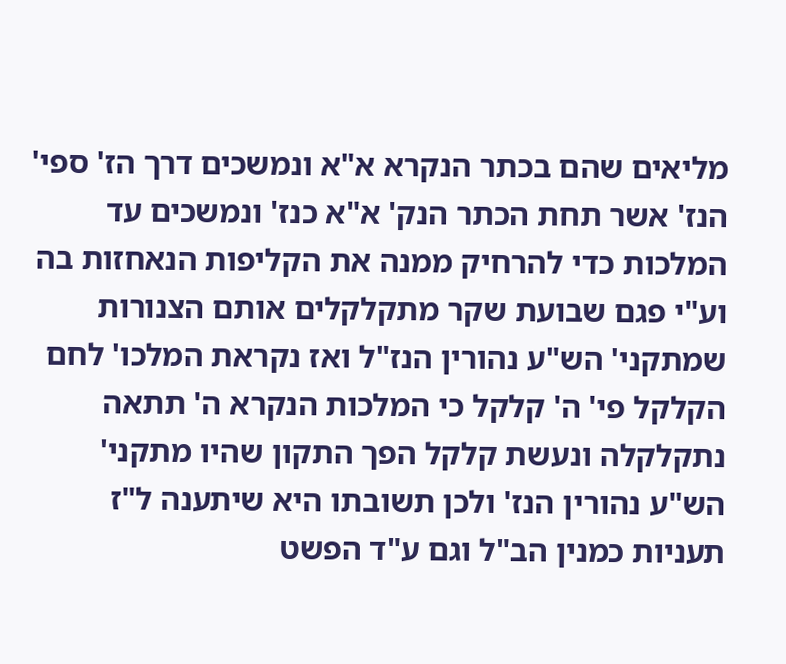מליאים שהם בכתר הנקרא א"א ונמשכים דרך הז' ספי' הנז' אשר תחת הכתר הנק' א"א כנז' ונמשכים עד המלכות כדי להרחיק ממנה את הקליפות הנאחזות בה וע"י פגם שבועת שקר מתקלקלים אותם הצנורות שמתקני' הש"ע נהורין הנז"ל ואז נקראת המלכו' לחם הקלקל פי' ה' קלקל כי המלכות הנקרא ה' תתאה נתקלקלה ונעשת קלקל הפך התקון שהיו מתקני' הש"ע נהורין הנז' ולכן תשובתו היא שיתענה ל"ז תעניות כמנין הב"ל וגם ע"ד הפשט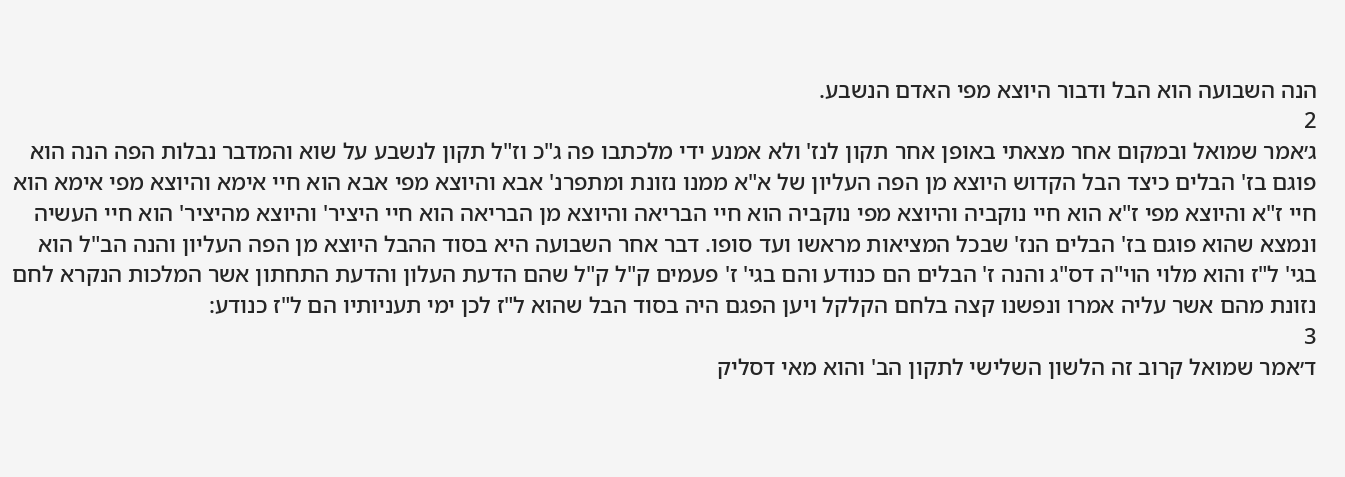הנה השבועה הוא הבל ודבור היוצא מפי האדם הנשבע.
2
ג׳אמר שמואל ובמקום אחר מצאתי באופן אחר תקון לנז' ולא אמנע ידי מלכתבו פה ג"כ וז"ל תקון לנשבע על שוא והמדבר נבלות הפה הנה הוא פוגם בז' הבלים כיצד הבל הקדוש היוצא מן הפה העליון של א"א ממנו נזונת ומתפרנ' אבא והיוצא מפי אבא הוא חיי אימא והיוצא מפי אימא הוא חיי ז"א והיוצא מפי ז"א הוא חיי נוקביה והיוצא מפי נוקביה הוא חיי הבריאה והיוצא מן הבריאה הוא חיי היציר' והיוצא מהיציר' הוא חיי העשיה ונמצא שהוא פוגם בז' הבלים הנז' שבכל המציאות מראשו ועד סופו. דבר אחר השבועה היא בסוד ההבל היוצא מן הפה העליון והנה הב"ל הוא בגי' ל"ז והוא מלוי הוי"ה דס"ג והנה ז' הבלים הם כנודע והם בגי' ז' פעמים ק"ל ק"ל שהם הדעת העלון והדעת התחתון אשר המלכות הנקרא לחם נזונת מהם אשר עליה אמרו ונפשנו קצה בלחם הקלקל ויען הפגם היה בסוד הבל שהוא ל"ז לכן ימי תעניותיו הם ל"ז כנודע:
3
ד׳אמר שמואל קרוב זה הלשון השלישי לתקון הב' והוא מאי דסליק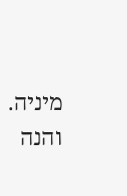מיניה. והנה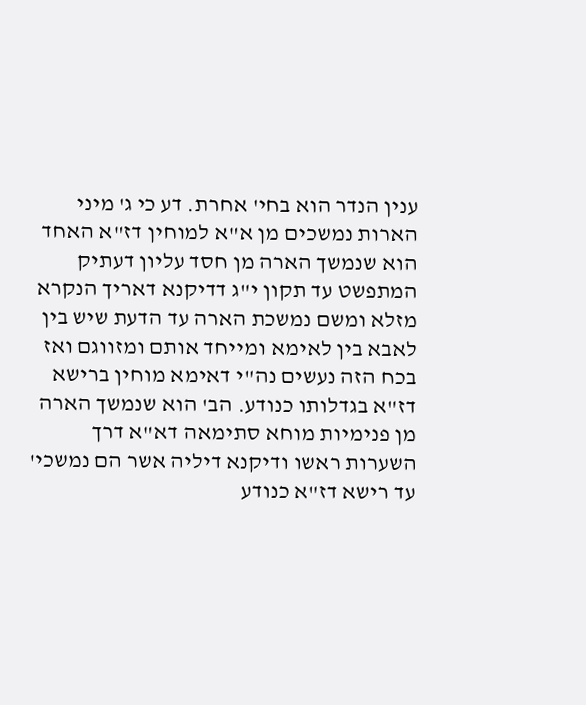ענין הנדר הוא בחי' אחרת. דע כי ג' מיני הארות נמשכים מן א"א למוחין דז"א האחד הוא שנמשך הארה מן חסד עליון דעתיק המתפשט עד תקון י"ג דדיקנא דאריך הנקרא מזלא ומשם נמשכת הארה עד הדעת שיש בין לאבא בין לאימא ומייחד אותם ומזווגם ואז בכח הזה נעשים נה"י דאימא מוחין ברישא דז"א בגדלותו כנודע. הב' הוא שנמשך הארה מן פנימיות מוחא סתימאה דא"א דרך השערות ראשו ודיקנא דיליה אשר הם נמשכי' עד רישא דז"א כנודע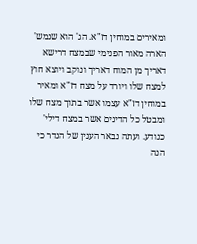ומאירים במוחין דז"א. הג' הוא שנמש' הארה מאור הפנימי שבמצח דרישא דאריך מן המוח דאריך ונוקב ויוצא חוץ למצח שלו ויורד על מצח דז"א ומאיר במוחין דז"א עצמו אשר בתוך מצח שלו ומבטל כל הדינים אשר במצח דילי' כנודע. ועתה נבאר הענין של הנדר כי הנה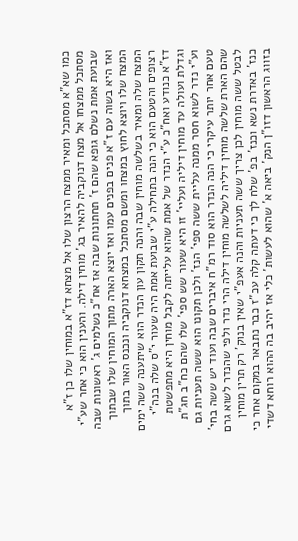כמו שא"א מסתכל ומאיר ממצח הרצון שלו אל מצחא דז"א במוחין שלו כן ז"א מסתכל ממצחו אל מצח דנוקביה להאיר בג' מוחין דילה. והענין הוא כי אחר שע"י שבועת אמת נשלם גופא שהם ז' תחתונות שבה אז אח"כ נשלמים ג' ראשונות שבה ואז היא בשוה עם ז"א פנים בפנים עמו ואז יוצא הארה מתוך המוחין שלו שבתוך המצח שלו ויוצא לחוץ במצחו ומשם מסתכל במצחא דנוקביה ונכנס האור בתוך המצח שלה ומאיר בשלשה מוחין שבה והנה תקון עון הנדר הוא שיתענה ששה ימים רצופים והטעם הוא כי הנה בתחילה ע"י שבועת אמת היה שעור י"ס שלה בנה"י דז"א כנודע ואח"כ ע"י הנדר של אמת שהוא עלייתה לקבל מוחין היא מתפשטת וגדלת ועולה עד מוחין דיליה ועליי' זו היא שעור שש ספי' שלו שהם כח"ב חג"ת וע"י נדר לשוא חסר ממנה עליית ששה ספי' הנז' ולכן תקונו הוא ששה תעניות גם טעם אחר יותר עיקרי כי הנה הנדר הוא סוד רמ"ח איברים שבה ועוד יש ששה בחי' שהם הארת שלשה מוחין דיליה לשלשה מוחין דילה הרי נדר ולפי שהנדר לשוא גרם לבטל ששה מוחין לכן צריך ששה תעניות והנה אעפ"י שאין בנוק' רק תרין מוחין כנז' באדרת נשא וכנז' בפ' שלח לך כי דעתה קלה עכ"ז כבר נתבאר במקום אחר כי בזווג הראשון דזו"ן הנק' ביאה א' שהוא לעשות' כלי אז יהיב בה ההוא רוחא דשדי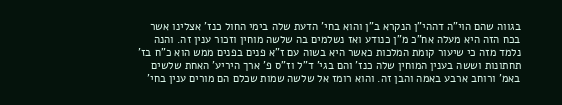בגווה שהם הוי"ה דההי"ן הנקרא ב"ן והוא בחי' הדעת שלה בימי החול כנז' אצלינו אשר בכח הזה היא מעלה אח"כ מ"ן כנודע ואז נשלמים בה שלשה מוחין וזכור ענין זה. והנה נלמד מזה כי שיעור קומת המלכות כאשר היא בשוה עם ז"א פנים בפנים ממש הוא כ"ח בז' תחתונות וששה בענין המוחין שלה כנז' והם בגי' ד"ל וז"ס פ' ארך היריע' האחת שלשים באמ' ורוחב ארבע באמה והבן זה. והוא רומז אל שלשה שמות שכלם הם מורים ענין בחי'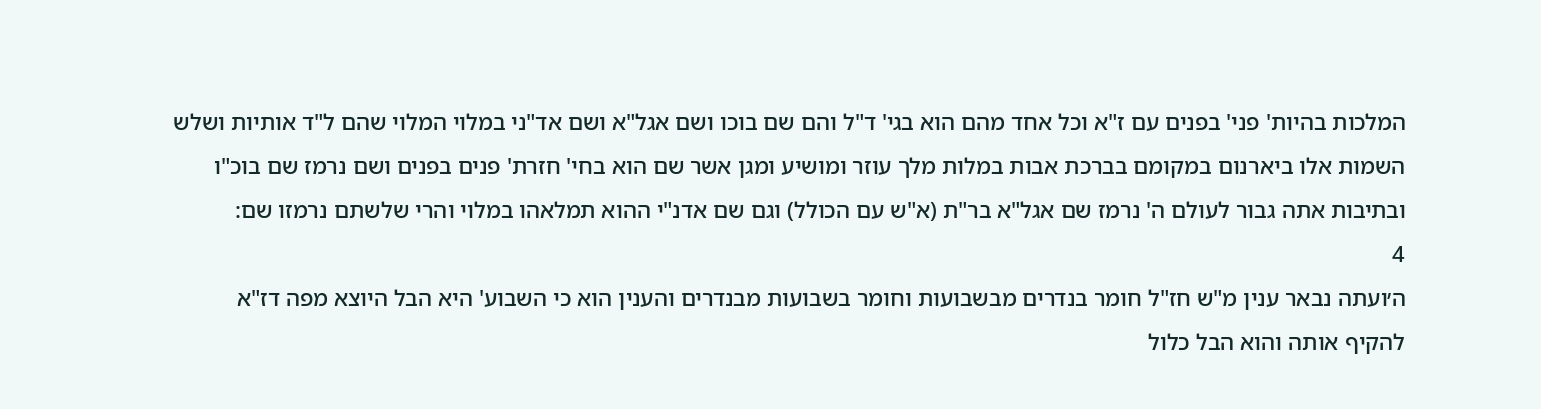המלכות בהיות' פני' בפנים עם ז"א וכל אחד מהם הוא בגי' ד"ל והם שם בוכו ושם אגל"א ושם אד"ני במלוי המלוי שהם ל"ד אותיות ושלש השמות אלו ביארנום במקומם בברכת אבות במלות מלך עוזר ומושיע ומגן אשר שם הוא בחי' חזרת' פנים בפנים ושם נרמז שם בוכ"ו ובתיבות אתה גבור לעולם ה' נרמז שם אגל"א בר"ת (א"ש עם הכולל) וגם שם אדנ"י ההוא תמלאהו במלוי והרי שלשתם נרמזו שם:
4
ה׳ועתה נבאר ענין מ"ש חז"ל חומר בנדרים מבשבועות וחומר בשבועות מבנדרים והענין הוא כי השבוע' היא הבל היוצא מפה דז"א להקיף אותה והוא הבל כלול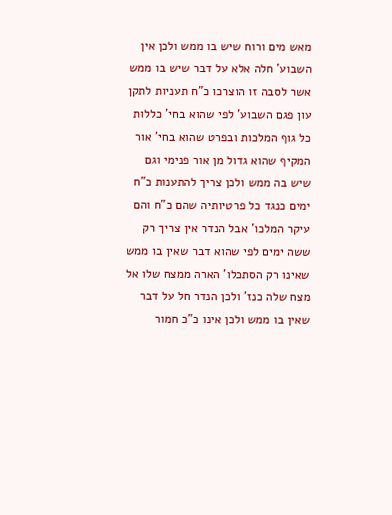מאש מים ורוח שיש בו ממש ולכן אין השבוע' חלה אלא על דבר שיש בו ממש אשר לסבה זו הוצרכו כ"ח תעניות לתקן עון פגם השבוע' לפי שהוא בחי' כללות כל גוף המלכות ובפרט שהוא בחי' אור המקיף שהוא גדול מן אור פנימי וגם שיש בה ממש ולכן צריך להתענות כ"ח ימים כנגד כל פרטיותיה שהם כ"ח והם עיקר המלכו' אבל הנדר אין צריך רק ששה ימים לפי שהוא דבר שאין בו ממש שאינו רק הסתכלו' הארה ממצח שלו אל מצח שלה כנז' ולכן הנדר חל על דבר שאין בו ממש ולכן אינו כ"כ חמור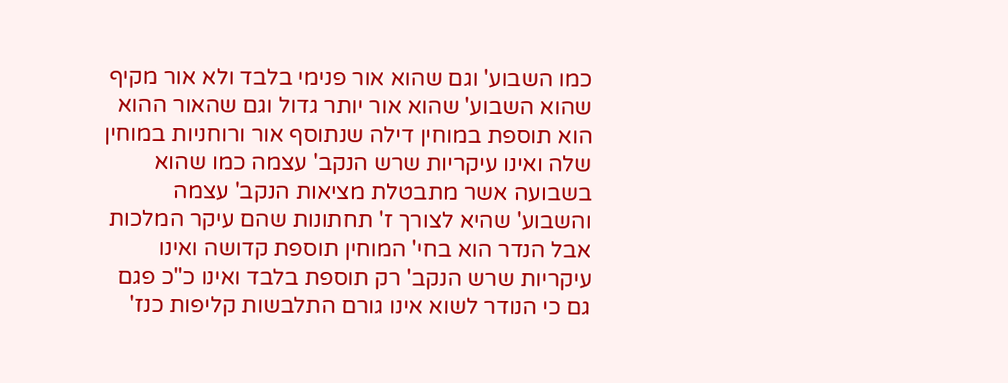כמו השבוע' וגם שהוא אור פנימי בלבד ולא אור מקיף שהוא השבוע' שהוא אור יותר גדול וגם שהאור ההוא הוא תוספת במוחין דילה שנתוסף אור ורוחניות במוחין שלה ואינו עיקריות שרש הנקב' עצמה כמו שהוא בשבועה אשר מתבטלת מציאות הנקב' עצמה והשבוע' שהיא לצורך ז' תחתונות שהם עיקר המלכות אבל הנדר הוא בחי' המוחין תוספת קדושה ואינו עיקריות שרש הנקב' רק תוספת בלבד ואינו כ"כ פגם גם כי הנודר לשוא אינו גורם התלבשות קליפות כנז'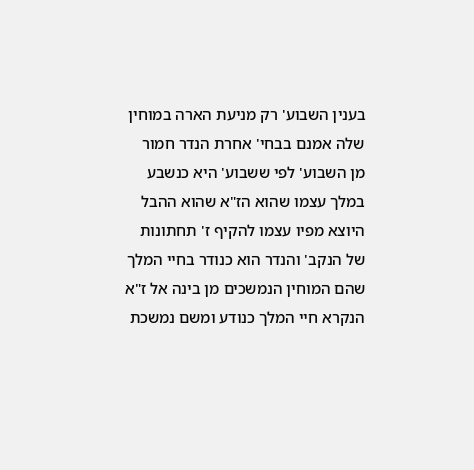בענין השבוע' רק מניעת הארה במוחין שלה אמנם בבחי' אחרת הנדר חמור מן השבוע' לפי ששבוע' היא כנשבע במלך עצמו שהוא הז"א שהוא ההבל היוצא מפיו עצמו להקיף ז' תחתונות של הנקב' והנדר הוא כנודר בחיי המלך שהם המוחין הנמשכים מן בינה אל ז"א הנקרא חיי המלך כנודע ומשם נמשכת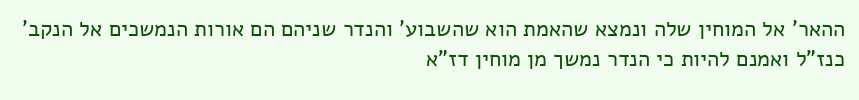ההאר' אל המוחין שלה ונמצא שהאמת הוא שהשבוע' והנדר שניהם הם אורות הנמשכים אל הנקב' כנז"ל ואמנם להיות כי הנדר נמשך מן מוחין דז"א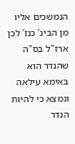הנמשכים אליו מן הבינ' כנז' לכן ארז"ל בס"ה שהנדר הוא באימא עילאה ונמצא כי להיות הנדר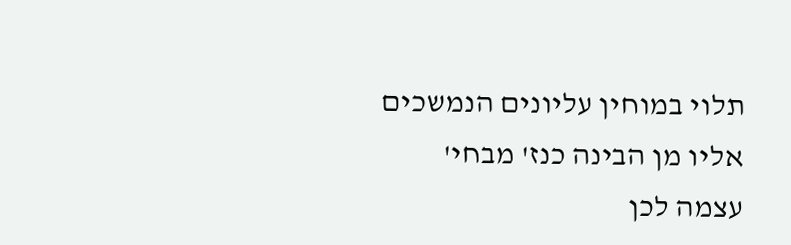תלוי במוחין עליונים הנמשכים אליו מן הבינה כנז' מבחי' עצמה לכן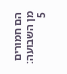הם חמורים מן השבועה:
5